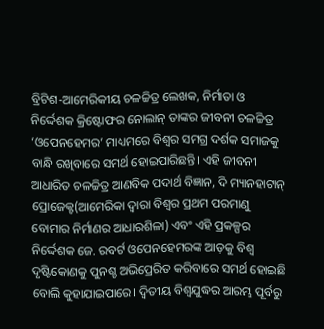ବ୍ରିଟିଶ-ଆମେରିକୀୟ ଚଳଚ୍ଚିତ୍ର ଲେଖକ, ନିର୍ମାତା ଓ ନିର୍ଦ୍ଦେଶକ କ୍ରିଷ୍ଟୋଫର ନୋଲାନ୍ ତାଙ୍କର ଜୀବନୀ ଚଳଚ୍ଚିତ୍ର ‘ଓପେନହେମର’ ମାଧ୍ୟମରେ ବିଶ୍ୱର ସମଗ୍ର ଦର୍ଶକ ସମାଜକୁ ବାନ୍ଧି ରଖିବାରେ ସମର୍ଥ ହୋଇପାରିଛନ୍ତି। ଏହି ଜୀବନୀ ଆଧାରିତ ଚଳଚ୍ଚିତ୍ର ଆଣବିକ ପଦାର୍ଥ ବିଜ୍ଞାନ, ଦି ମ୍ୟାନହାଟାନ୍ ପ୍ରୋଜେକ୍ଟ(ଆମେରିକା ଦ୍ୱାରା ବିଶ୍ୱର ପ୍ରଥମ ପରମାଣୁ ବୋମାର ନିର୍ମାଣର ଆଧାରଶିଳା) ଏବଂ ଏହି ପ୍ରକଳ୍ପର ନିର୍ଦ୍ଦେଶକ ଜେ. ରବର୍ଟ ଓପେନହେମରଙ୍କ ଆଡ଼କୁ ବିଶ୍ୱ ଦୃଷ୍ଟିକୋଣକୁ ପୁନଶ୍ଚ ଅଭିପ୍ରେରିତ କରିବାରେ ସମର୍ଥ ହୋଇଛି ବୋଲି କୁହାଯାଇପାରେ। ଦ୍ୱିତୀୟ ବିଶ୍ୱଯୁଦ୍ଧର ଆରମ୍ଭ ପୂର୍ବରୁ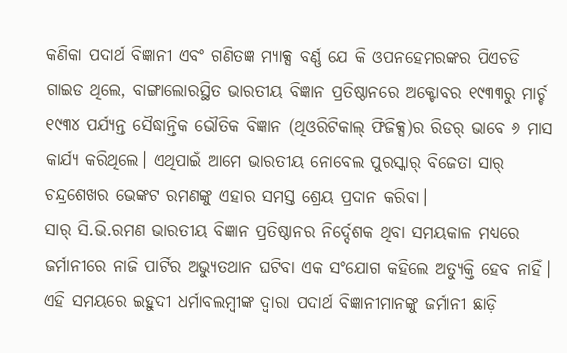କଣିକା ପଦାର୍ଥ ବିଜ୍ଞାନୀ ଏବଂ ଗଣିତଜ୍ଞ ମ୍ୟାକ୍ସ ବର୍ଣ୍ଣ ଯେ କି ଓପନହେମରଙ୍କର ପିଏଚଡି ଗାଇଡ ଥିଲେ, ବାଙ୍ଗାଲୋରସ୍ଥିତ ଭାରତୀୟ ବିଜ୍ଞାନ ପ୍ରତିଷ୍ଠାନରେ ଅକ୍ଟୋବର ୧୯୩୩ରୁ ମାର୍ଚ୍ଚ ୧୯୩୪ ପର୍ଯ୍ୟନ୍ତ ସୈଦ୍ଧାନ୍ତିକ ଭୌତିକ ବିଜ୍ଞାନ (ଥିଓରିଟିକାଲ୍ ଫିଜିକ୍ସ)ର ରିଡର୍ ଭାବେ ୬ ମାସ କାର୍ଯ୍ୟ କରିଥିଲେ। ଏଥିପାଇଁ ଆମେ ଭାରତୀୟ ନୋବେଲ ପୁରସ୍କାର୍ ବିଜେତା ସାର୍ ଚନ୍ଦ୍ରଶେଖର ଭେଙ୍କଟ ରମଣଙ୍କୁ ଏହାର ସମସ୍ତ ଶ୍ରେୟ ପ୍ରଦାନ କରିବା।
ସାର୍ ସି.ଭି.ରମଣ ଭାରତୀୟ ବିଜ୍ଞାନ ପ୍ରତିଷ୍ଠାନର ନିର୍ଦ୍ଦେଶକ ଥିବା ସମୟକାଳ ମଧ୍ୟରେ ଜର୍ମାନୀରେ ନାଜି ପାର୍ଟିର ଅଭ୍ୟୁତଥାନ ଘଟିବା ଏକ ସଂଯୋଗ କହିଲେ ଅତ୍ୟୁକ୍ତି ହେବ ନାହିଁ। ଏହି ସମୟରେ ଇହୁଦୀ ଧର୍ମାବଲମ୍ବୀଙ୍କ ଦ୍ୱାରା ପଦାର୍ଥ ବିଜ୍ଞାନୀମାନଙ୍କୁ ଜର୍ମାନୀ ଛାଡ଼ି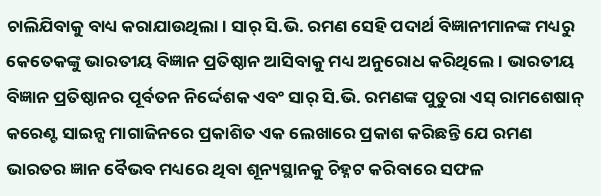ଚାଲିଯିବାକୁ ବାଧ୍ୟ କରାଯାଉଥିଲା। ସାର୍ ସି.ଭି. ରମଣ ସେହି ପଦାର୍ଥ ବିଜ୍ଞାନୀମାନଙ୍କ ମଧ୍ୟରୁ କେତେକଙ୍କୁ ଭାରତୀୟ ବିଜ୍ଞାନ ପ୍ରତିଷ୍ଠାନ ଆସିବାକୁ ମଧ୍ୟ ଅନୁରୋଧ କରିଥିଲେ। ଭାରତୀୟ ବିଜ୍ଞାନ ପ୍ରତିଷ୍ଠାନର ପୂର୍ବତନ ନିର୍ଦ୍ଦେଶକ ଏବଂ ସାର୍ ସି.ଭି. ରମଣଙ୍କ ପୁତୁରା ଏସ୍ ରାମଶେଷାନ୍ କରେଣ୍ଟ ସାଇନ୍ସ ମାଗାଜିନରେ ପ୍ରକାଶିତ ଏକ ଲେଖାରେ ପ୍ରକାଶ କରିଛନ୍ତି ଯେ ରମଣ ଭାରତର ଜ୍ଞାନ ବୈଭବ ମଧ୍ୟରେ ଥିବା ଶୂନ୍ୟସ୍ଥାନକୁ ଚିହ୍ନଟ କରିବାରେ ସଫଳ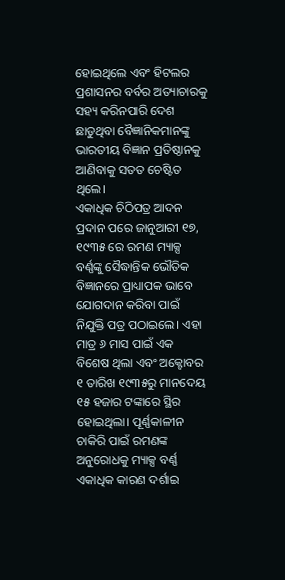ହୋଇଥିଲେ ଏବଂ ହିଟଲର ପ୍ରଶାସନର ବର୍ବର ଅତ୍ୟାଚାରକୁ ସହ୍ୟ କରିନପାରି ଦେଶ ଛାଡୁଥିବା ବୈଜ୍ଞାନିକମାନଙ୍କୁ ଭାରତୀୟ ବିଜ୍ଞାନ ପ୍ରତିଷ୍ଠାନକୁ ଆଣିବାକୁ ସତତ ଚେଷ୍ଟିତ ଥିଲେ।
ଏକାଧିକ ଚିଠିପତ୍ର ଆଦନ ପ୍ରଦାନ ପରେ ଜାନୁଆରୀ ୧୭, ୧୯୩୫ ରେ ରମଣ ମ୍ୟାକ୍ସ ବର୍ଣ୍ଣଙ୍କୁ ସୈଦ୍ଧାନ୍ତିକ ଭୌତିକ ବିଜ୍ଞାନରେ ପ୍ରାଧ୍ୟାପକ ଭାବେ ଯୋଗଦାନ କରିବା ପାଇଁ ନିଯୁକ୍ତି ପତ୍ର ପଠାଇଲେ। ଏହା ମାତ୍ର ୬ ମାସ ପାଇଁ ଏକ ବିଶେଷ ଥିଲା ଏବଂ ଅକ୍ଟୋବର ୧ ତାରିଖ ୧୯୩୫ରୁ ମାନଦେୟ ୧୫ ହଜାର ଟଙ୍କାରେ ସ୍ଥିର ହୋଇଥିଲା। ପୂର୍ଣ୍ଣକାଳୀନ ଚାକିରି ପାଇଁ ରମଣଙ୍କ ଅନୁରୋଧକୁ ମ୍ୟାକ୍ସ ବର୍ଣ୍ଣ ଏକାଧିକ କାରଣ ଦର୍ଶାଇ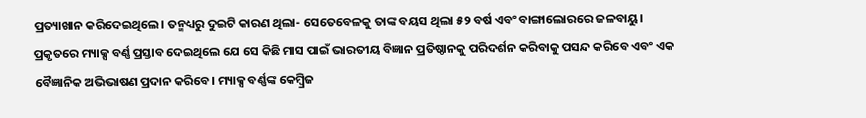ପ୍ରତ୍ୟାଖାନ କରିଦେଇଥିଲେ। ତନ୍ମଧ୍ୟରୁ ଦୁଇଟି କାରଣ ଥିଲା- ସେତେବେଳକୁ ତାଙ୍କ ବୟସ ଥିଲା ୫୨ ବର୍ଷ ଏବଂ ବାଙ୍ଗାଲୋରରେ ଜଳବାୟୁ। ପ୍ରକୃତରେ ମ୍ୟାକ୍ସ ବର୍ଣ୍ଣ ପ୍ରସ୍ତାବ ଦେଇଥିଲେ ଯେ ସେ କିଛି ମାସ ପାଇଁ ଭାରତୀୟ ବିଜ୍ଞାନ ପ୍ରତିଷ୍ଠାନକୁ ପରିଦର୍ଶନ କରିବାକୁ ପସନ୍ଦ କରିବେ ଏବଂ ଏକ ବୈଜ୍ଞାନିକ ଅଭିଭାଷଣ ପ୍ରଦାନ କରିବେ। ମ୍ୟାକ୍ସ ବର୍ଣ୍ଣଙ୍କ କେମ୍ବ୍ରିଜ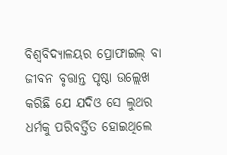ବିଶ୍ୱବିଦ୍ୟାଳୟର ପ୍ରୋଫାଇଲ୍ ବା ଜୀବନ ବୃତ୍ତାନ୍ତ ପୃଷ୍ଠା ଉଲ୍ଲେଖ କରିଛି ଯେ ଯଦିଓ ସେ ଲୁଥର ଧର୍ମକୁ ପରିବର୍ତ୍ତିତ ହୋଇଥିଲେ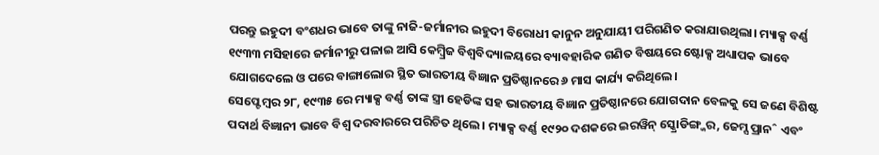ପରନ୍ତୁ ଇହୁଦୀ ବଂଶଧର ଭାବେ ତାଙ୍କୁ ନାଜି-ଜର୍ମାନୀର ଇହୁଦୀ ବିରୋଧୀ କାନୁନ ଅନୁଯାୟୀ ପରିଗଣିତ କରାଯାଉଥିଲା। ମ୍ୟାକ୍ସ ବର୍ଣ୍ଣ ୧୯୩୩ ମସିହାରେ ଜର୍ମାନୀରୁ ପଳାଇ ଆସି କେମ୍ବ୍ରିଜ ବିଶ୍ୱବିଦ୍ୟାଳୟରେ ବ୍ୟାବହାରିକ ଗଣିତ ବିଷୟରେ ଷ୍ଟୋକ୍ସ ଅଧ୍ୟାପକ ଭାବେ ଯୋଗଦେଲେ ଓ ପରେ ବାଙ୍ଗାଲୋର ସ୍ଥିତ ଭାରତୀୟ ବିଜ୍ଞାନ ପ୍ରତିଷ୍ଠାନରେ ୬ ମାସ କାର୍ଯ୍ୟ କରିଥିଲେ।
ସେପ୍ଟେମ୍ବର ୨୮, ୧୯୩୫ ରେ ମ୍ୟାକ୍ସ ବର୍ଣ୍ଣ ତାଙ୍କ ସ୍ତ୍ରୀ ହେଡିଙ୍କ ସହ ଭାରତୀୟ ବିଜ୍ଞାନ ପ୍ରତିଷ୍ଠାନରେ ଯୋଗଦାନ ବେଳକୁ ସେ ଜଣେ ବିଶିଷ୍ଟ ପଦାର୍ଥ ବିଜ୍ଞାନୀ ଭାବେ ବିଶ୍ୱ ଦରବାରରେ ପରିଚିତ ଥିଲେ। ମ୍ୟାକ୍ସ ବର୍ଣ୍ଣ ୧୯୨୦ ଦଶକରେ ଇରୱିନ୍ ସ୍କ୍ରୋଡିଙ୍ଗ୍ଜର, ଜେମ୍ସ ପ୍ରାନˆ ଏବଂ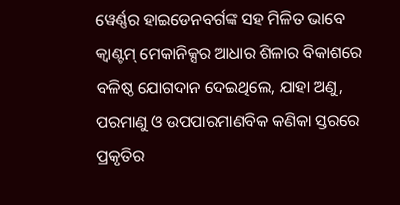ୱେର୍ଣ୍ଣର ହାଇଡେନବର୍ଗଙ୍କ ସହ ମିଳିତ ଭାବେ କ୍ୱାଣ୍ଟମ୍ ମେକାନିକ୍ସର ଆଧାର ଶିଳାର ବିକାଶରେ ବଳିଷ୍ଠ ଯୋଗଦାନ ଦେଇଥିଲେ, ଯାହା ଅଣୁ, ପରମାଣୁ ଓ ଉପପାରମାଣବିକ କଣିକା ସ୍ତରରେ ପ୍ରକୃତିର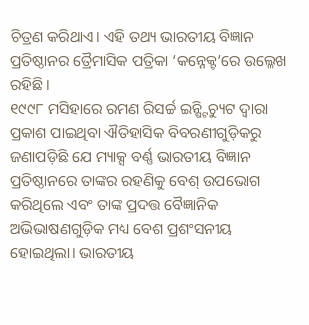ଚିତ୍ରଣ କରିଥାଏ। ଏହି ତଥ୍ୟ ଭାରତୀୟ ବିଜ୍ଞାନ ପ୍ରତିଷ୍ଠାନର ତ୍ରୈମାସିକ ପତ୍ରିକା ‘କନ୍ନେକ୍ଟ’ରେ ଉଲ୍ଳେଖ ରହିଛି।
୧୯୯୮ ମସିହାରେ ରମଣ ରିସର୍ଚ୍ଚ ଇନ୍ଷ୍ଟିଚ୍ୟୁଟ ଦ୍ୱାରା ପ୍ରକାଶ ପାଇଥିବା ଐତିହାସିକ ବିବରଣୀଗୁଡ଼ିକରୁ ଜଣାପଡ଼ିଛି ଯେ ମ୍ୟାକ୍ସ ବର୍ଣ୍ଣ ଭାରତୀୟ ବିଜ୍ଞାନ ପ୍ରତିଷ୍ଠାନରେ ତାଙ୍କର ରହଣିକୁ ବେଶ୍ ଉପଭୋଗ କରିଥିଲେ ଏବଂ ତାଙ୍କ ପ୍ରଦତ୍ତ ବୈଜ୍ଞାନିକ ଅଭିଭାଷଣଗୁଡ଼ିକ ମଧ୍ୟ ବେଶ ପ୍ରଶଂସନୀୟ ହୋଇଥିଲା। ଭାରତୀୟ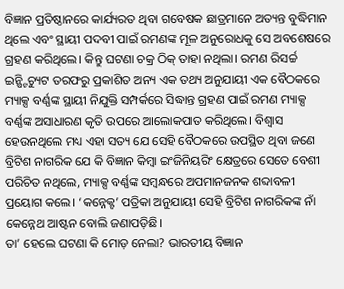ବିଜ୍ଞାନ ପ୍ରତିଷ୍ଠାନରେ କାର୍ଯ୍ୟରତ ଥିବା ଗବେଷକ ଛାତ୍ରମାନେ ଅତ୍ୟନ୍ତ ବୁଦ୍ଧିମାନ ଥିଲେ ଏବଂ ସ୍ଥାୟୀ ପଦବୀ ପାଇଁ ରମଣଙ୍କ ମୂଳ ଅନୁରୋଧକୁ ସେ ଅବଶେଷରେ ଗ୍ରହଣ କରିଥିଲେ। କିନ୍ତୁ ଘଟଣା ଚକ୍ର ଠିକ୍ ତାହା ନଥିଲା। ରମଣ ରିସର୍ଚ୍ଚ ଇନ୍ଷ୍ଟିଚ୍ୟୁଟ ତରଫରୁ ପ୍ରକାଶିତ ଅନ୍ୟ ଏକ ତଥ୍ୟ ଅନୁଯାୟୀ ଏକ ବୈଠକରେ ମ୍ୟାକ୍ସ ବର୍ଣ୍ଣଙ୍କ ସ୍ଥାୟୀ ନିଯୁକ୍ତି ସମ୍ପର୍କରେ ସିଦ୍ଧାନ୍ତ ଗ୍ରହଣ ପାଇଁ ରମଣ ମ୍ୟାକ୍ସ ବର୍ଣ୍ଣଙ୍କ ଅସାଧାରଣ କୃତି ଉପରେ ଆଲୋକପାତ କରିଥିଲେ। ବିଶ୍ୱାସ ହେଉନଥିଲେ ମଧ୍ୟ ଏହା ସତ୍ୟ ଯେ ସେହି ବୈଠକରେ ଉପସ୍ଥିତ ଥିବା ଜଣେ ବ୍ରିଟିଶ ନାଗରିକ ଯେ କି ବିଜ୍ଞାନ କିମ୍ବା ଇଂଜିନିୟରିଂ କ୍ଷେତ୍ରରେ ସେତେ ବେଶୀ ପରିଚିତ ନଥିଲେ, ମ୍ୟାକ୍ସ ବର୍ଣ୍ଣଙ୍କ ସମ୍ବନ୍ଧରେ ଅପମାନଜନକ ଶବ୍ଦାବଳୀ ପ୍ରୟୋଗ କଲେ। ‘କନ୍ନେକ୍ଟ’ ପତ୍ରିକା ଅନୁଯାୟୀ ସେହି ବ୍ରିଟିଶ ନାଗରିକଙ୍କ ନାଁ କେନ୍ନେଥ ଆଷ୍ଟନ ବୋଲି ଜଣାପଡ଼ିଛି।
ତା’ ହେଲେ ଘଟଣା କି ମୋଡ଼ ନେଲା? ଭାରତୀୟ ବିଜ୍ଞାନ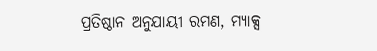ପ୍ରତିଷ୍ଠାନ ଅନୁଯାୟୀ ରମଣ, ମ୍ୟାକ୍ସ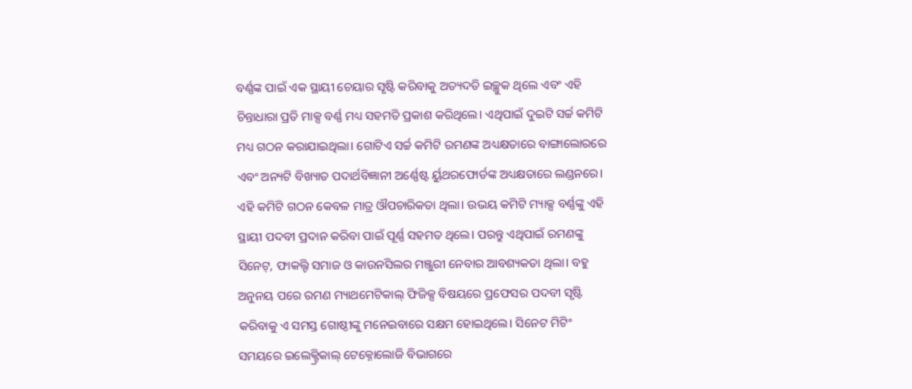ବର୍ଣ୍ଣଙ୍କ ପାଇଁ ଏକ ସ୍ଥାୟୀ ଚେୟାର ସୃଷ୍ଟି କରିବାକୁ ଅତ୍ୟଦତି ଇଚ୍ଛୁକ ଥିଲେ ଏବଂ ଏହି ଚିନ୍ତାଧାରା ପ୍ରତି ମାକ୍ସ ବର୍ଣ୍ଣ ମଧ୍ୟ ସହମତି ପ୍ରକାଶ କରିଥିଲେ। ଏଥିପାଇଁ ଦୁଇଟି ସର୍ଚ୍ଚ କମିଟି ମଧ୍ୟ ଗଠନ କରାଯାଇଥିଲା। ଗୋଟିଏ ସର୍ଚ୍ଚ କମିଟି ରମଣଙ୍କ ଅଧ୍ୟକ୍ଷତାରେ ବାଙ୍ଗାଲୋରରେ ଏବଂ ଅନ୍ୟଟି ବିଖ୍ୟାତ ପଦାର୍ଥବିଜ୍ଞାନୀ ଅର୍ଣ୍ଣେଷ୍ଟ ର୍ୟୁଥରଫୋର୍ଡଙ୍କ ଅଧ୍ୟକ୍ଷତାରେ ଲଣ୍ଡନରେ। ଏହି କମିଟି ଗଠନ କେବଳ ମାତ୍ର ଔପଚାରିକତା ଥିଲା। ଉଭୟ କମିଟି ମ୍ୟାକ୍ସ ବର୍ଣ୍ଣଙ୍କୁ ଏହି ସ୍ଥାୟୀ ପଦବୀ ପ୍ରଦାନ କରିବା ପାଇଁ ପୂର୍ଣ୍ଣ ସହମତ ଥିଲେ। ପରନ୍ତୁ ଏଥିପାଇଁ ରମଣଙ୍କୁ ସିନେଟ୍, ଫାକଲ୍ଟି ସମାଜ ଓ କାଉନସିଲର ମଞ୍ଜୁରୀ ନେବାର ଆବଶ୍ୟକତା ଥିଲା। ବହୁ ଅନୁନୟ ପରେ ରମଣ ମ୍ୟାଥମେଟିକାଲ୍ ଫିଜିକ୍ସ ବିଷୟରେ ପ୍ରଫେସର ପଦବୀ ସୃଷ୍ଟି କରିବାକୁ ଏ ସମସ୍ତ ଗୋଷ୍ଠୀଙ୍କୁ ମନେଇବାରେ ସକ୍ଷମ ହୋଇଥିଲେ। ସିନେଟ ମିଟିଂ ସମୟରେ ଇଲେକ୍ଟ୍ରିକାଲ୍ ଟେକ୍ନୋଲୋଜି ବିଭାଗରେ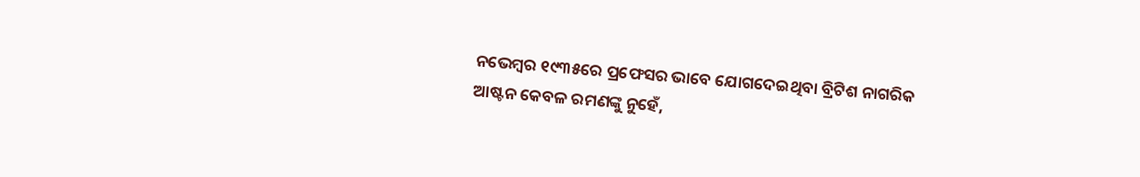ନଭେମ୍ବର ୧୯୩୫ରେ ପ୍ରଫେସର ଭାବେ ଯୋଗଦେଇଥିବା ବ୍ରିଟିଶ ନାଗରିକ ଆଷ୍ଟନ କେବଳ ରମଣଙ୍କୁ ନୁହେଁ,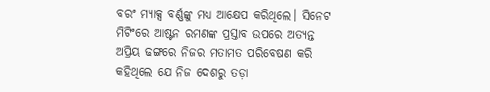ବରଂ ମ୍ୟାକ୍ସ ବର୍ଣ୍ଣଙ୍କୁ ମଧ୍ୟ ଆକ୍ଷେପ କରିଥିଲେ। ସିନେଟ ମିଟିଂରେ ଆଷ୍ଟନ ରମଣଙ୍କ ପ୍ରସ୍ତାବ ଉପରେ ଅତ୍ୟନ୍ତ ଅପ୍ରିୟ ଢଙ୍ଗରେ ନିଜର ମତାମତ ପରିବେଷଣ କରି କହିଥିଲେ ଯେ ନିଜ ଦେଶରୁ ତଡ଼ା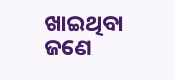ଖାଇଥିବା ଜଣେ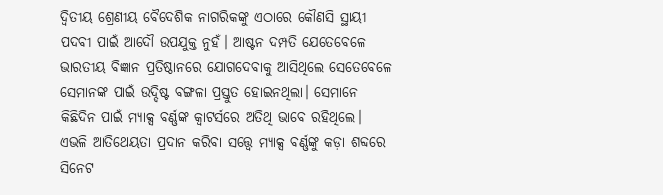ଦ୍ୱିତୀୟ ଶ୍ରେଣୀୟ ବୈଦେଶିକ ନାଗରିକଙ୍କୁ ଏଠାରେ କୌଣସି ସ୍ଥାୟୀ ପଦବୀ ପାଇଁ ଆଦୌ ଉପଯୁକ୍ତ ନୁହଁ। ଆଷ୍ଟନ ଦମ୍ପତି ଯେତେବେଳେ ଭାରତୀୟ ବିଜ୍ଞାନ ପ୍ରତିଷ୍ଠାନରେ ଯୋଗଦେବାକୁ ଆସିଥିଲେ ସେତେବେଳେ ସେମାନଙ୍କ ପାଇଁ ଉଦ୍ଦିଷ୍ଟ ବଙ୍ଗଳା ପ୍ରସ୍ତୁତ ହୋଇନଥିଲା। ସେମାନେ କିଛିଦିନ ପାଇଁ ମ୍ୟାକ୍ସ ବର୍ଣ୍ଣଙ୍କ କ୍ୱାଟର୍ସରେ ଅତିଥି ଭାବେ ରହିଥିଲେ। ଏଭଳି ଆତିଥେୟତା ପ୍ରଦାନ କରିବା ସତ୍ତ୍ବେ ମ୍ୟାକ୍ସ ବର୍ଣ୍ଣଙ୍କୁ କଡ଼ା ଶବ୍ଦରେ ସିନେଟ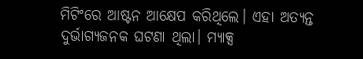ମିଟିଂରେ ଆଷ୍ଟନ ଆକ୍ଷେପ କରିଥିଲେ। ଏହା ଅତ୍ୟନ୍ତ ଦୁର୍ଭାଗ୍ୟଜନକ ଘଟଣା ଥିଲା। ମ୍ୟାକ୍ସ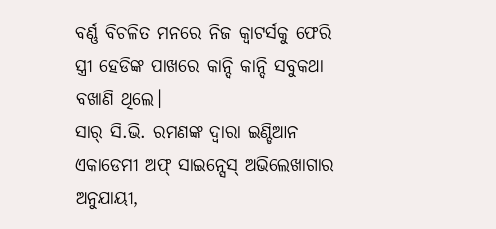ବର୍ଣ୍ଣ ବିଚଳିତ ମନରେ ନିଜ କ୍ୱାଟର୍ସକୁ ଫେରି ସ୍ତ୍ରୀ ହେଡିଙ୍କ ପାଖରେ କାନ୍ଦି କାନ୍ଦି ସବୁକଥା ବଖାଣି ଥିଲେ।
ସାର୍ ସି.ଭି. ରମଣଙ୍କ ଦ୍ୱାରା ଇଣ୍ଡିଆନ ଏକାଡେମୀ ଅଫ୍ ସାଇନ୍ସେସ୍ ଅଭିଲେଖାଗାର ଅନୁଯାୟୀ,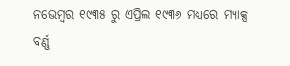ନଭେମ୍ବର ୧୯୩୫ ରୁ ଏପ୍ରିଲ ୧୯୩୬ ମଧ୍ୟରେ ମ୍ୟାକ୍ସ ବର୍ଣ୍ଣ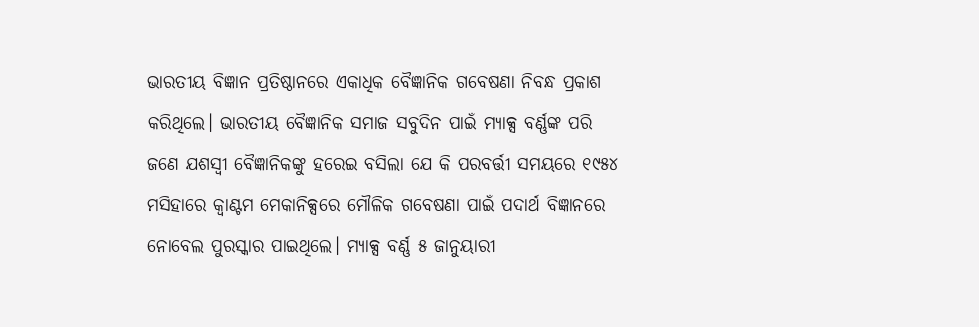ଭାରତୀୟ ବିଜ୍ଞାନ ପ୍ରତିଷ୍ଠାନରେ ଏକାଧିକ ବୈଜ୍ଞାନିକ ଗବେଷଣା ନିବନ୍ଧ ପ୍ରକାଶ କରିଥିଲେ। ଭାରତୀୟ ବୈଜ୍ଞାନିକ ସମାଜ ସବୁଦିନ ପାଇଁ ମ୍ୟାକ୍ସ ବର୍ଣ୍ଣଙ୍କ ପରି ଜଣେ ଯଶସ୍ୱୀ ବୈଜ୍ଞାନିକଙ୍କୁ ହରେଇ ବସିଲା ଯେ କି ପରବର୍ତ୍ତୀ ସମୟରେ ୧୯୫୪ ମସିହାରେ କ୍ୱାଣ୍ଟମ ମେକାନିକ୍ସରେ ମୌଳିକ ଗବେଷଣା ପାଇଁ ପଦାର୍ଥ ବିଜ୍ଞାନରେ ନୋବେଲ ପୁରସ୍କାର ପାଇଥିଲେ। ମ୍ୟାକ୍ସ ବର୍ଣ୍ଣ ୫ ଜାନୁୟାରୀ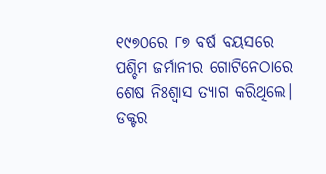୧୯୭୦ରେ ୮୭ ବର୍ଷ ବୟସରେ ପଶ୍ଚିମ ଜର୍ମାନୀର ଗୋଟିନେଠାରେ ଶେଷ ନିଃଶ୍ୱାସ ତ୍ୟାଗ କରିଥିଲେ।
ଡକ୍ଟର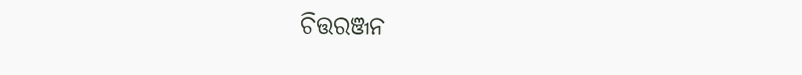ଚିତ୍ତରଞ୍ଜନ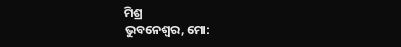ମିଶ୍ର
ଭୁବନେଶ୍ୱର, ମୋ: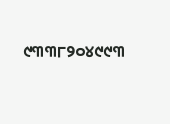୯୩୩୮୨୦୪୯୯୩